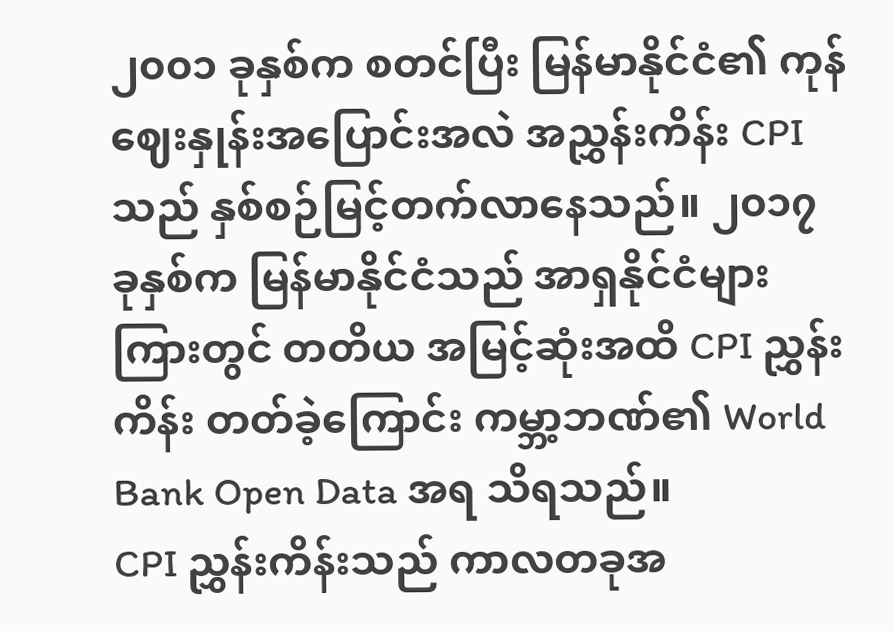၂၀၀၁ ခုနှစ်က စတင်ပြီး မြန်မာနိုင်ငံ၏ ကုန်ဈေးနှုန်းအပြောင်းအလဲ အညွှန်းကိန်း CPI သည် နှစ်စဉ်မြင့်တက်လာနေသည်။ ၂၀၁၇ ခုနှစ်က မြန်မာနိုင်ငံသည် အာရှနိုင်ငံများကြားတွင် တတိယ အမြင့်ဆုံးအထိ CPI ညွှန်းကိန်း တတ်ခဲ့ကြောင်း ကမ္ဘာ့ဘဏ်၏ World Bank Open Data အရ သိရသည်။
CPI ညွှန်းကိန်းသည် ကာလတခုအ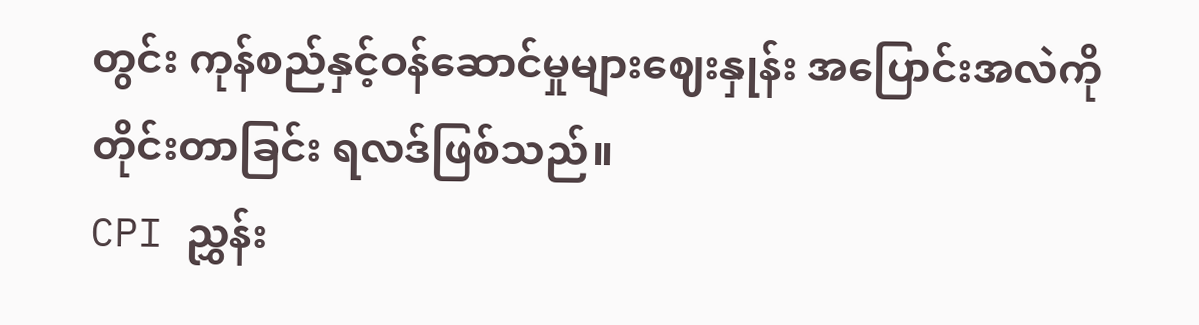တွင်း ကုန်စည်နှင့်ဝန်ဆောင်မှုများဈေးနှုန်း အပြောင်းအလဲကို တိုင်းတာခြင်း ရလဒ်ဖြစ်သည်။
CPI ညွှန်း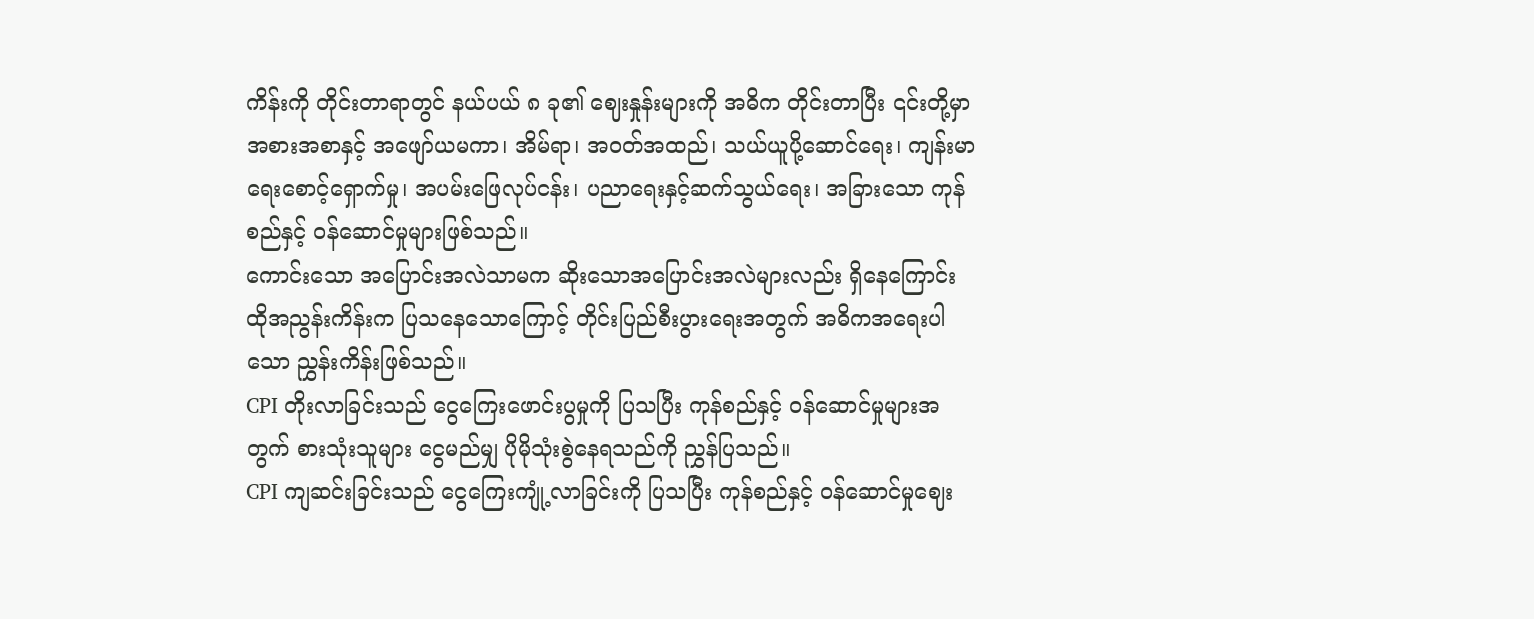ကိန်းကို တိုင်းတာရာတွင် နယ်ပယ် ၈ ခု၏ ဈေးနှုန်းများကို အဓိက တိုင်းတာပြီး ၎င်းတို့မှာ အစားအစာနှင့် အဖျော်ယမကာ၊ အိမ်ရာ၊ အဝတ်အထည်၊ သယ်ယူပို့ဆောင်ရေး၊ ကျန်းမာရေးစောင့်ရှောက်မှု၊ အပမ်းဖြေလုပ်ငန်း၊ ပညာရေးနှင့်ဆက်သွယ်ရေး၊ အခြားသော ကုန်စည်နှင့် ဝန်ဆောင်မှုများဖြစ်သည်။
ကောင်းသော အပြောင်းအလဲသာမက ဆိုးသောအပြောင်းအလဲများလည်း ရှိနေကြောင်း ထိုအညွန်းကိန်းက ပြသနေသောကြောင့် တိုင်းပြည်စီးပွားရေးအတွက် အဓိကအရေးပါသော ညွှန်းကိန်းဖြစ်သည်။
CPI တိုးလာခြင်းသည် ငွေကြေးဖောင်းပွမှုကို ပြသပြီး ကုန်စည်နှင့် ဝန်ဆောင်မှုများအတွက် စားသုံးသူများ ငွေမည်မျှ ပိုမိုသုံးစွဲနေရသည်ကို ညွှန်ပြသည်။
CPI ကျဆင်းခြင်းသည် ငွေကြေးကျုံ့လာခြင်းကို ပြသပြီး ကုန်စည်နှင့် ဝန်ဆောင်မှုဈေး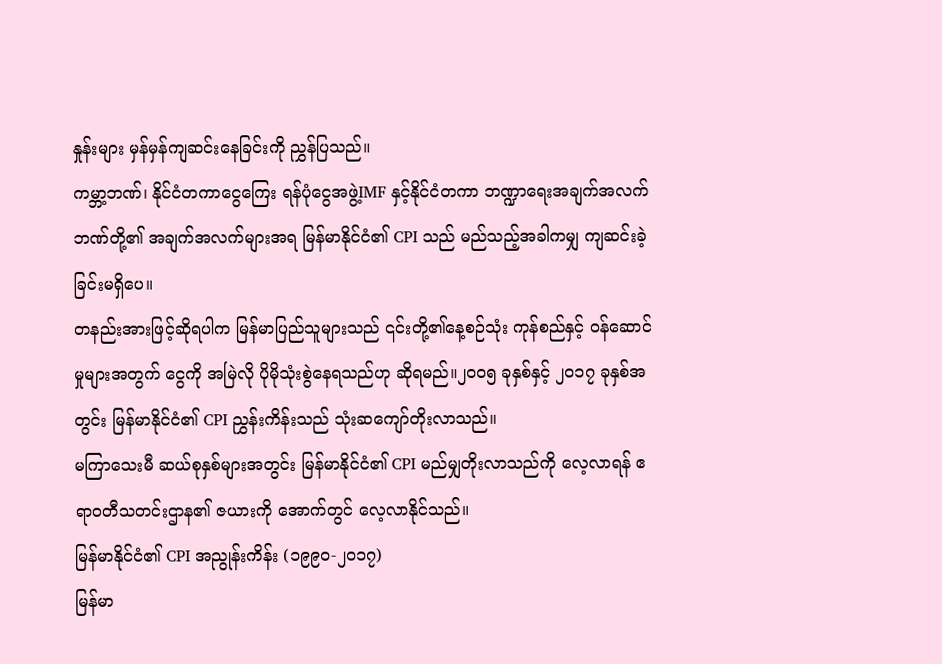နှုန်းများ မှန်မှန်ကျဆင်းနေခြင်းကို ညွှန်ပြသည်။
ကမ္ဘာ့ဘဏ်၊ နိုင်ငံတကာငွေကြေး ရန်ပုံငွေအဖွဲ့IMF နှင့်နိုင်ငံတကာ ဘဏ္ဍာရေးအချက်အလက် ဘဏ်တို့၏ အချက်အလက်များအရ မြန်မာနိုင်ငံ၏ CPI သည် မည်သည့်အခါကမျှ ကျဆင်းခဲ့ခြင်းမရှိပေ။
တနည်းအားဖြင့်ဆိုရပါက မြန်မာပြည်သူများသည် ၎င်းတို့၏နေ့စဉ်သုံး ကုန်စည်နှင့် ဝန်ဆောင်မှုများအတွက် ငွေကို အမြဲလို ပိုမိုသုံးစွဲနေရသည်ဟု ဆိုရမည်။၂၀၀၅ ခုနှစ်နှင့် ၂၀၁၇ ခုနှစ်အတွင်း မြန်မာနိုင်ငံ၏ CPI ညွှန်းကိန်းသည် သုံးဆကျော်တိုးလာသည်။
မကြာသေးမီ ဆယ်စုနှစ်များအတွင်း မြန်မာနိုင်ငံ၏ CPI မည်မျှတိုးလာသည်ကို လေ့လာရန် ဧရာဝတီသတင်းဌာန၏ ဇယားကို အောက်တွင် လေ့လာနိုင်သည်။
မြန်မာနိုင်ငံ၏ CPI အညွုန်းကိန်း (၁၉၉၀-၂၀၁၇)
မြန်မာ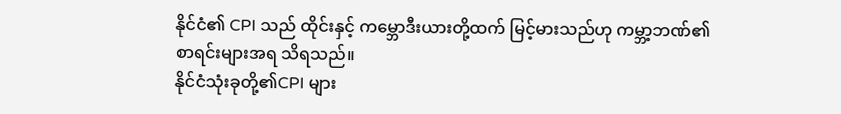နိုင်ငံ၏ CPI သည် ထိုင်းနှင့် ကမ္ဘောဒီးယားတို့ထက် မြင့်မားသည်ဟု ကမ္ဘာ့ဘဏ်၏ စာရင်းများအရ သိရသည်။
နိုင်ငံသုံးခုတို့၏CPI များ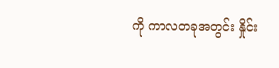ကို ကာလတခုအတွင်း နှိုင်း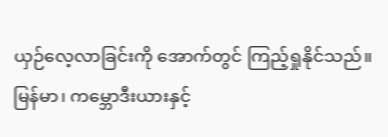ယှဉ်လေ့လာခြင်းကို အောက်တွင် ကြည့်ရှုနိုင်သည်။
မြန်မာ၊ ကမ္ဘောဒီးယားနှင့်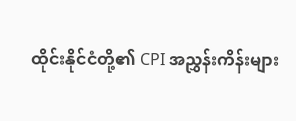ထိုင်းနိုင်ငံတို့၏ CPI အညွှန်းကိန်းများ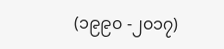(၁၉၉၀ -၂၀၁၇)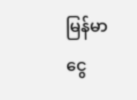မြန်မာ ငွေ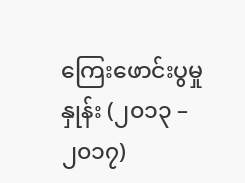ကြေးဖောင်းပွမှုနှုန်း (၂၀၁၃ – ၂၀၁၇)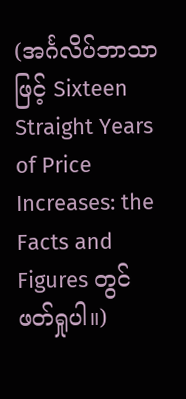(အင်္ဂလိပ်ဘာသာဖြင့် Sixteen Straight Years of Price Increases: the Facts and Figures တွင် ဖတ်ရှုပါ။)